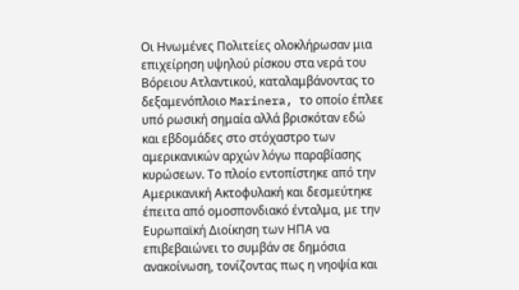Οι Ηνωμένες Πολιτείες ολοκλήρωσαν μια επιχείρηση υψηλού ρίσκου στα νερά του Βόρειου Ατλαντικού, καταλαμβάνοντας το δεξαμενόπλοιο Marinera, το οποίο έπλεε υπό ρωσική σημαία αλλά βρισκόταν εδώ και εβδομάδες στο στόχαστρο των αμερικανικών αρχών λόγω παραβίασης κυρώσεων. Το πλοίο εντοπίστηκε από την Αμερικανική Ακτοφυλακή και δεσμεύτηκε έπειτα από ομοσπονδιακό ένταλμα, με την Ευρωπαϊκή Διοίκηση των ΗΠΑ να επιβεβαιώνει το συμβάν σε δημόσια ανακοίνωση, τονίζοντας πως η νηοψία και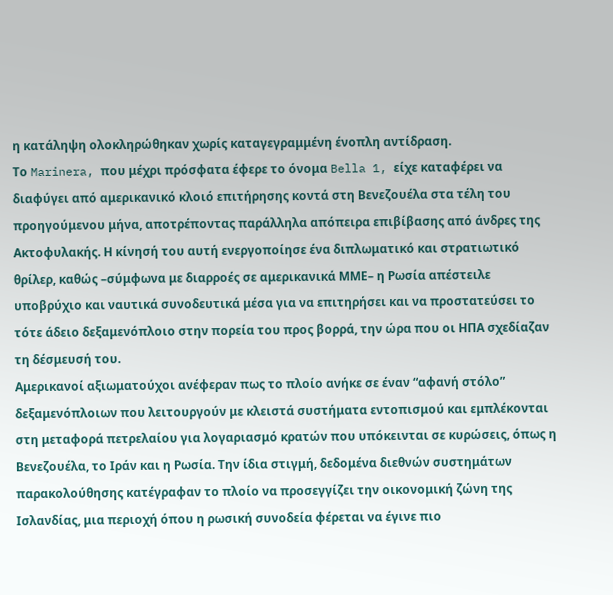η κατάληψη ολοκληρώθηκαν χωρίς καταγεγραμμένη ένοπλη αντίδραση.
Το Marinera, που μέχρι πρόσφατα έφερε το όνομα Bella 1, είχε καταφέρει να διαφύγει από αμερικανικό κλοιό επιτήρησης κοντά στη Βενεζουέλα στα τέλη του προηγούμενου μήνα, αποτρέποντας παράλληλα απόπειρα επιβίβασης από άνδρες της Ακτοφυλακής. Η κίνησή του αυτή ενεργοποίησε ένα διπλωματικό και στρατιωτικό θρίλερ, καθώς –σύμφωνα με διαρροές σε αμερικανικά ΜΜΕ– η Ρωσία απέστειλε υποβρύχιο και ναυτικά συνοδευτικά μέσα για να επιτηρήσει και να προστατεύσει το τότε άδειο δεξαμενόπλοιο στην πορεία του προς βορρά, την ώρα που οι ΗΠΑ σχεδίαζαν τη δέσμευσή του.
Αμερικανοί αξιωματούχοι ανέφεραν πως το πλοίο ανήκε σε έναν “αφανή στόλο” δεξαμενόπλοιων που λειτουργούν με κλειστά συστήματα εντοπισμού και εμπλέκονται στη μεταφορά πετρελαίου για λογαριασμό κρατών που υπόκεινται σε κυρώσεις, όπως η Βενεζουέλα, το Ιράν και η Ρωσία. Την ίδια στιγμή, δεδομένα διεθνών συστημάτων παρακολούθησης κατέγραφαν το πλοίο να προσεγγίζει την οικονομική ζώνη της Ισλανδίας, μια περιοχή όπου η ρωσική συνοδεία φέρεται να έγινε πιο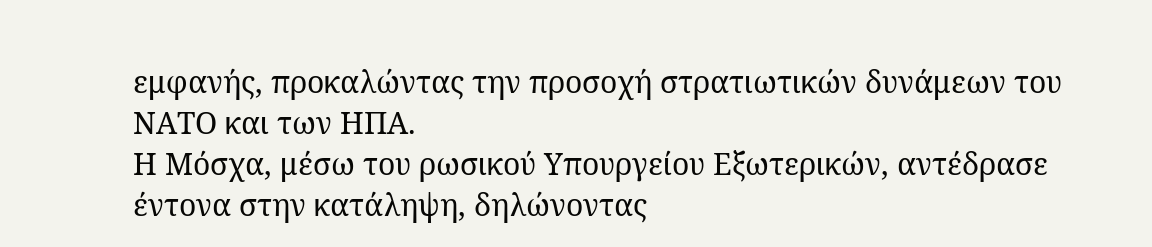εμφανής, προκαλώντας την προσοχή στρατιωτικών δυνάμεων του ΝΑΤΟ και των ΗΠΑ.
Η Μόσχα, μέσω του ρωσικού Υπουργείου Εξωτερικών, αντέδρασε έντονα στην κατάληψη, δηλώνοντας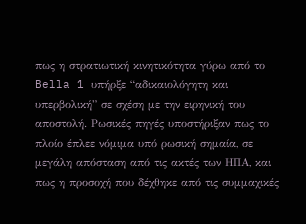πως η στρατιωτική κινητικότητα γύρω από το Bella 1 υπήρξε “αδικαιολόγητη και υπερβολική” σε σχέση με την ειρηνική του αποστολή. Ρωσικές πηγές υποστήριξαν πως το πλοίο έπλεε νόμιμα υπό ρωσική σημαία, σε μεγάλη απόσταση από τις ακτές των ΗΠΑ, και πως η προσοχή που δέχθηκε από τις συμμαχικές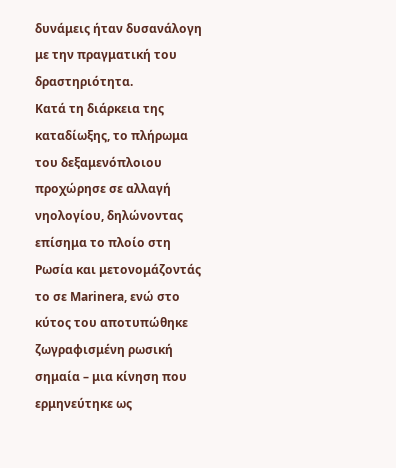δυνάμεις ήταν δυσανάλογη με την πραγματική του δραστηριότητα.
Κατά τη διάρκεια της καταδίωξης, το πλήρωμα του δεξαμενόπλοιου προχώρησε σε αλλαγή νηολογίου, δηλώνοντας επίσημα το πλοίο στη Ρωσία και μετονομάζοντάς το σε Marinera, ενώ στο κύτος του αποτυπώθηκε ζωγραφισμένη ρωσική σημαία – μια κίνηση που ερμηνεύτηκε ως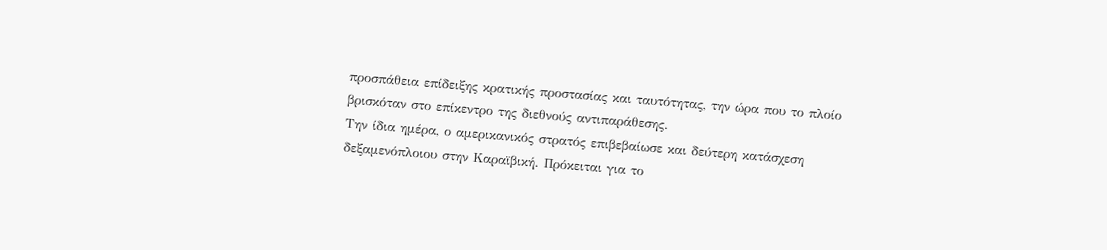προσπάθεια επίδειξης κρατικής προστασίας και ταυτότητας, την ώρα που το πλοίο βρισκόταν στο επίκεντρο της διεθνούς αντιπαράθεσης.
Την ίδια ημέρα, ο αμερικανικός στρατός επιβεβαίωσε και δεύτερη κατάσχεση δεξαμενόπλοιου στην Καραϊβική. Πρόκειται για το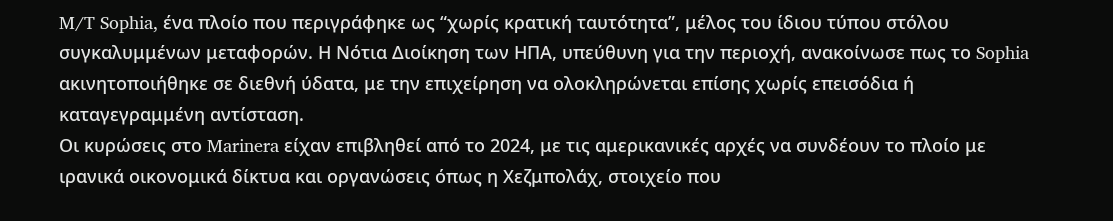M/T Sophia, ένα πλοίο που περιγράφηκε ως “χωρίς κρατική ταυτότητα”, μέλος του ίδιου τύπου στόλου συγκαλυμμένων μεταφορών. Η Νότια Διοίκηση των ΗΠΑ, υπεύθυνη για την περιοχή, ανακοίνωσε πως το Sophia ακινητοποιήθηκε σε διεθνή ύδατα, με την επιχείρηση να ολοκληρώνεται επίσης χωρίς επεισόδια ή καταγεγραμμένη αντίσταση.
Οι κυρώσεις στο Marinera είχαν επιβληθεί από το 2024, με τις αμερικανικές αρχές να συνδέουν το πλοίο με ιρανικά οικονομικά δίκτυα και οργανώσεις όπως η Χεζμπολάχ, στοιχείο που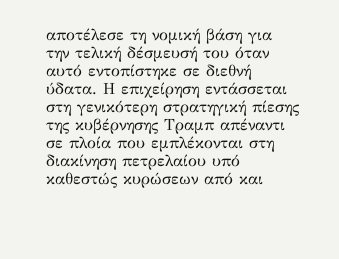αποτέλεσε τη νομική βάση για την τελική δέσμευσή του όταν αυτό εντοπίστηκε σε διεθνή ύδατα. Η επιχείρηση εντάσσεται στη γενικότερη στρατηγική πίεσης της κυβέρνησης Τραμπ απέναντι σε πλοία που εμπλέκονται στη διακίνηση πετρελαίου υπό καθεστώς κυρώσεων από και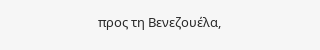προς τη Βενεζουέλα,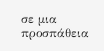σε μια προσπάθεια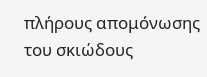πλήρους απομόνωσης του σκιώδους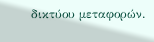δικτύου μεταφορών.